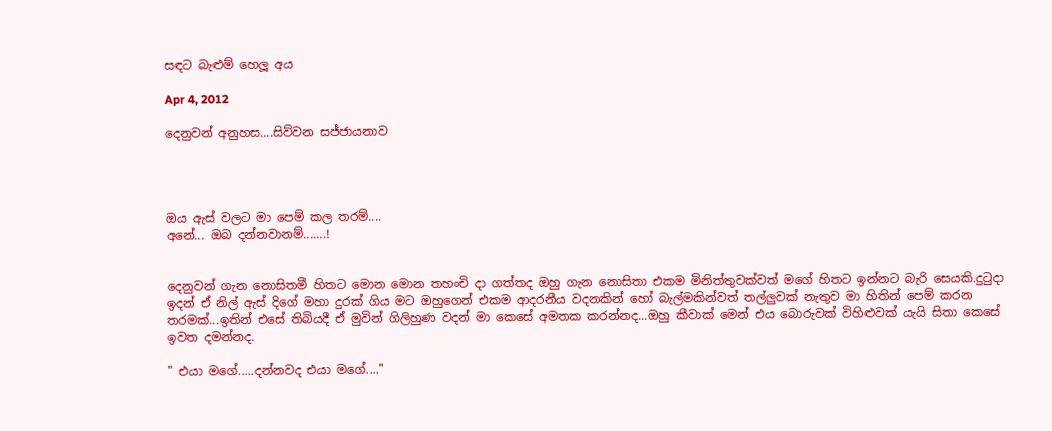සඳට බැළුම් හෙලූ අය

Apr 4, 2012

දෙනුවන් අනුහස....සිව්වන සජ්ජායනාව




ඔය ඇස් වලට මා පෙම් කල තරම්....
අනේ... ඔබ දන්නවානම්.......!


දෙනුවන් ගැන නොසිතමී හිතට මොන මොන තහංචි දා ගත්තද ඔහු ගැන නොසිතා එකම මිනිත්තුවක්වත් මගේ හිතට ඉන්නට බැරි සෙයකි.දුටුදා ඉදන් ඒ නිල් ඇස් දිගේ මහා දුරක් ගිය මට ඔහුගෙන් එකම ආදරනීය වදනකින් හෝ බැල්මකින්වත් තල්ලුවක් නැතුව මා හිතින් පෙම් කරන තරමක්...ඉතින් එසේ තිබියදී ඒ මුවින් ගිලිහුණ වදන් මා කෙසේ අමතක කරන්නද...ඔහු කීවාක් මෙන් එය බොරුවක් විහිළුවක් යැයි සිතා කෙසේ ඉවත දමන්නද.

" එයා මගේ.....දන්නවද එයා මගේ...."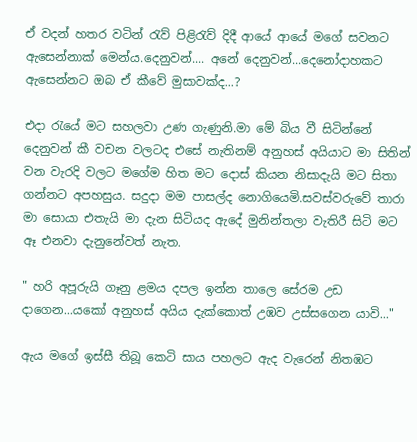ඒ වදන් හතර වටින් රැව් පිළිරැව් දිදී ආයේ ආයේ මගේ සවනට ඇසෙන්නාක් මෙන්ය.දෙනුවන්.... අනේ දෙනුවන්...දෙනෝදාහකට ඇසෙන්නට ඔබ ඒ කීවේ මුසාවක්ද...?

එදා රැයේ මට සහලවා උණ ගැණුනි.මා මේ බිය වී සිටින්නේ දෙනුවන් කී වචන වලටද එසේ නැතිනම් අනුහස් අයියාට මා සිතින් වන වැරදි වලට මගේම හිත මට දොස් කියන නිසාදැයි මට සිතා ගන්නට අපහසුය. සදුදා මම පාසල්ද නොගියෙමි.සවස්වරුවේ තාරා මා සොයා එතැයි මා දැන සිටියද ඇදේ මුනින්තලා වැතිරී සිටි මට ඈ එනවා දැනුනේවත් නැත.

" හරි අපූරුයි ගෑනු ළමය දපල ඉන්න තාලෙ සේරම උඩ දාගෙන...යකෝ අනුහස් අයිය දැක්කොත් උඹව උස්සගෙන යාවි..."

ඇය මගේ ඉස්සී තිබූ කෙටි සාය පහලට ඇද වැරෙන් නිතඹට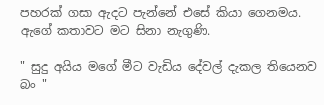පහරක් ගසා ඇදට පැන්නේ එසේ කියා ගෙනමය. ඇගේ කතාවට මට සිනා නැගුණි.

" සුදු අයිය මගේ මීට වැඩිය දේවල් දැකල තියෙනව බං "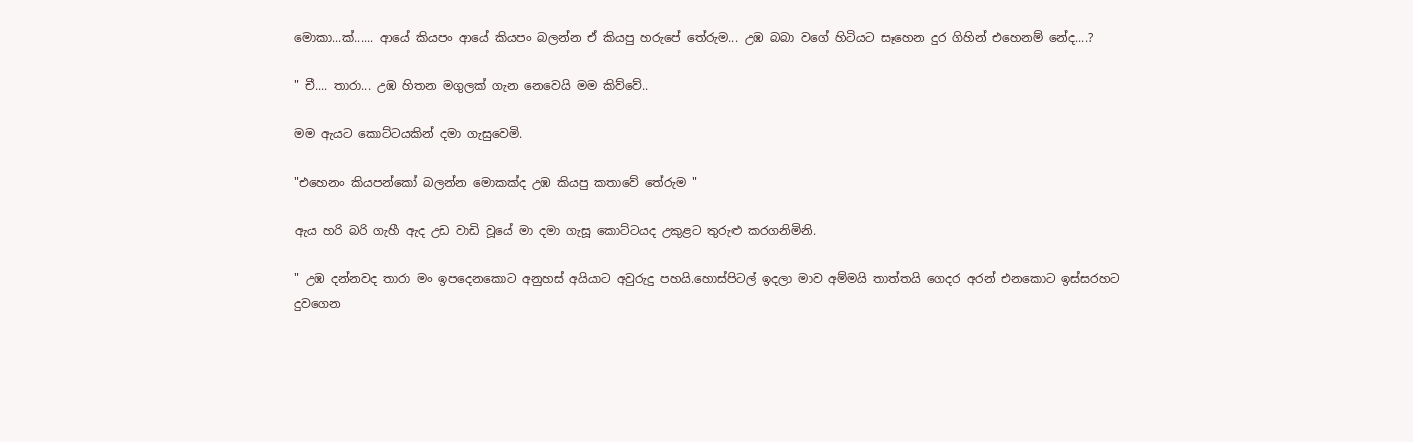මොකා...ක්...... ආයේ කියපං ආයේ කියපං බලන්න ඒ කියපු හරුපේ තේරුම... උඹ බබා වගේ හිටියට සෑහෙන දුර ගිහින් එහෙනම් නේද....?

" චී.... තාරා... උඹ හිතන මගුලක් ගැන නෙවෙයි මම කිව්වේ..

මම ඇයට කොට්ටයකින් දමා ගැසුවෙමි.

"එහෙනං කියපන්කෝ බලන්න මොකක්ද උඹ කියපු කතාවේ තේරුම "

ඇය හරි බරි ගැහී ඇද උඩ වාඩි වූයේ මා දමා ගැසූ කොට්ටයද උකුළට තුරුළු කරගනිමිනි.

" උඹ දන්නවද තාරා මං ඉපදෙනකොට අනුහස් අයියාට අවුරුදු පහයි.හොස්පිටල් ඉදලා මාව අම්මයි තාත්තයි ගෙදර අරන් එනකොට ඉස්සරහට දුවගෙන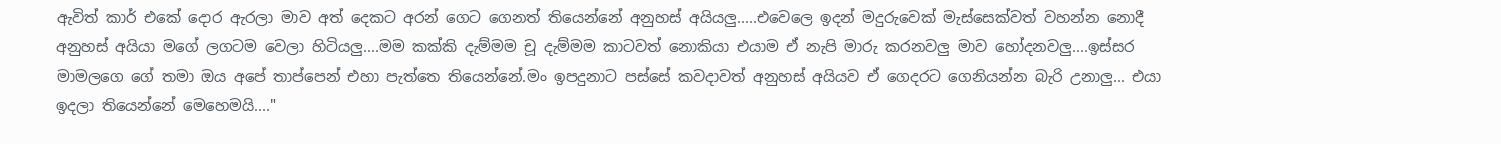ඇවිත් කාර් එකේ දොර ඇරලා මාව අත් දෙකට අරන් ගෙට ගෙනත් තියෙන්නේ අනුහස් අයියලු.....එවෙලෙ ඉදන් මදුරුවෙක් මැස්සෙක්වත් වහන්න නොදී අනුහස් අයියා මගේ ලගටම වෙලා හිටියලු....මම කක්කි දැම්මම චූ දැම්මම කාටවත් නොකියා එයාම ඒ නැපි මාරු කරනවලු මාව හෝදනවලු....ඉස්සර මාමලගෙ ගේ තමා ඔය අපේ තාප්පෙන් එහා පැත්තෙ තියෙන්නේ.මං ඉපදුනාට පස්සේ කවදාවත් අනුහස් අයියව ඒ ගෙදරට ගෙනියන්න බැරි උනාලු... එයා ඉදලා තියෙන්නේ මෙහෙමයි...."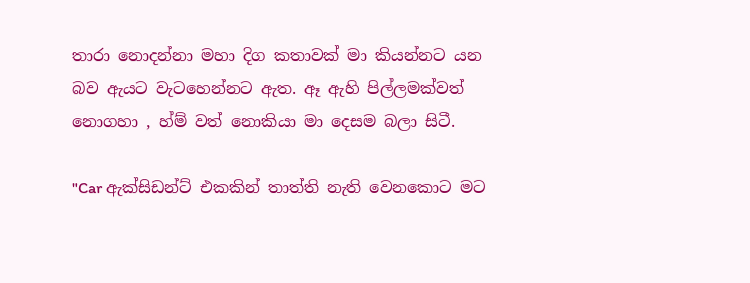තාරා නොදන්නා මහා දිග කතාවක් මා කියන්නට යන බව ඇයට වැටහෙන්නට ඇත. ඈ ඇහි පිල්ලමක්වත් නොගහා , හ්ම් වත් නොකියා මා දෙසම බලා සිටී.

"Car ඇක්සිඩන්ට් එකකින් තාත්ති නැති වෙනකොට මට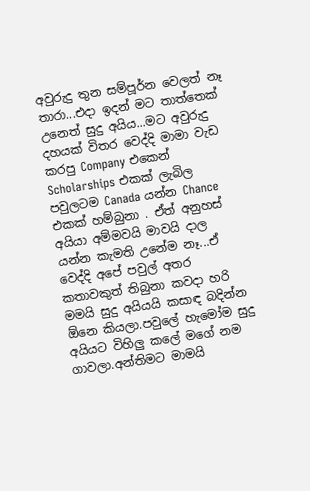අවුරුදු තුන සම්පූර්න වෙලත් නෑ තාරා...එදා ඉදන් මට තාත්තෙක් උනෙත් සුදු අයිය...මට අවුරුදු දහයක් විතර වෙද්දි මාමා වැඩ කරපු Company එකෙන් Scholarships එකක් ලැබිල පවුලටම Canada යන්න Chance එකක් හම්බුනා . ඒත් අනුහස් අයියා අම්මවයි මාවයි දාල යන්න කැමති උනේම නෑ...ඒ වෙද්දි අපේ පවුල් අතර කතාවකුත් තිබුනා කවදා හරි මමයි සුදු අයියයි කසාඳ බදින්න ඕනෙ කියලා.පවුලේ හැමෝම සුදු අයියට විහිලු කලේ මගේ නම ගාවලා.අන්තිමට මාමයි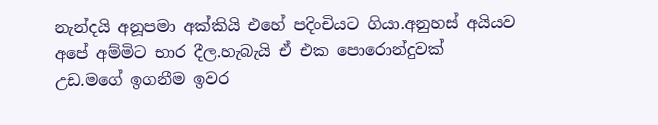නැන්දයි අනූපමා අක්කියි එහේ පදිංචියට ගියා.අනුහස් අයියව අපේ අම්මිට භාර දීල.හැබැයි ඒ එක පොරොන්දුවක් උඩ.මගේ ඉගනීම ඉවර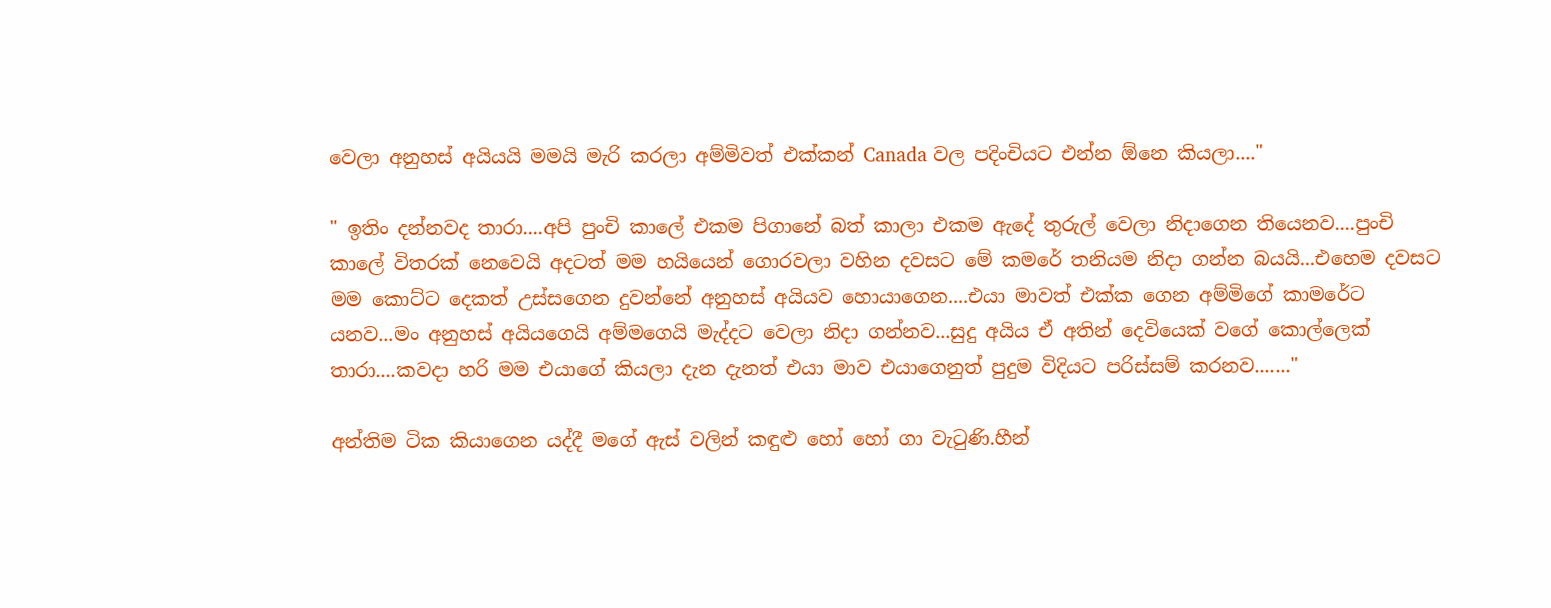වෙලා අනුහස් අයියයි මමයි මැරි කරලා අම්මිවත් එක්කන් Canada වල පදිංචියට එන්න ඕනෙ කියලා...."

" ඉතිං දන්නවද තාරා....අපි පුංචි කාලේ එකම පිගානේ බත් කාලා එකම ඇදේ තුරුල් වෙලා නිදාගෙන තියෙනව....පුංචි කාලේ විතරක් නෙවෙයි අදටත් මම හයියෙන් ගොරවලා වහින දවසට මේ කමරේ තනියම නිදා ගන්න බයයි...එහෙම දවසට මම කොට්ට දෙකත් උස්සගෙන දුවන්නේ අනුහස් අයියව හොයාගෙන....එයා මාවත් එක්ක ගෙන අම්මිගේ කාමරේට යනව...මං අනුහස් අයියගෙයි අම්මගෙයි මැද්දට වෙලා නිදා ගන්නව...සුදු අයිය ඒ අතින් දෙවියෙක් වගේ කොල්ලෙක් තාරා....කවදා හරි මම එයාගේ කියලා දැන දැනත් එයා මාව එයාගෙනුත් පුදුම විදියට පරිස්සම් කරනව......."

අන්තිම ටික කියාගෙන යද්දී මගේ ඇස් වලින් කඳුළු හෝ හෝ ගා වැටුණි.හීන්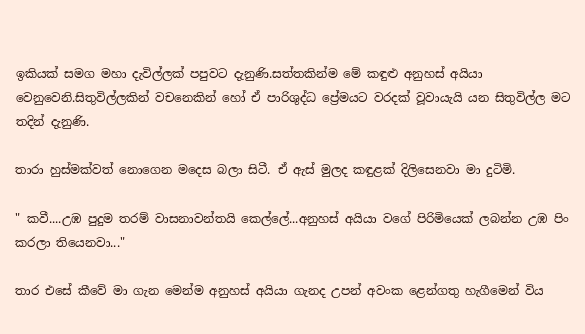ඉකියක් සමග මහා දැවිල්ලක් පපුවට දැනුණි.සත්තකින්ම මේ කඳුළු අනුහස් අයියා වෙනුවෙනි.සිතුවිල්ලකින් වචනෙකින් හෝ ඒ පාරිශුද්ධ ප්‍රේමයට වරදක් වූවායැයි යන සිතුවිල්ල මට තදින් දැනුණි.

තාරා හුස්මක්වත් නොගෙන මදෙස බලා සිටී. ඒ ඇස් මුලද කඳුළක් දිලිසෙනවා මා දුටිමි.

" කවී....උඹ පුදුම තරම් වාසනාවන්තයි කෙල්ලේ...අනුහස් අයියා වගේ පිරිමියෙක් ලබන්න උඹ පිං කරලා තියෙනවා..."

තාර එසේ කීවේ මා ගැන මෙන්ම අනුහස් අයියා ගැනද උපන් අවංක ළෙන්ගතු හැගීමෙන් විය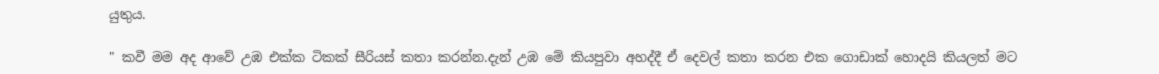යුතුය.

" කවී මම අද ආවේ උඹ එක්ක ටිකක් සීරියස් කතා කරන්න.දැන් උඹ මේ කියපුවා අහද්දී ඒ දෙවල් කතා කරන එක ගොඩාක් හොදයි කියලත් මට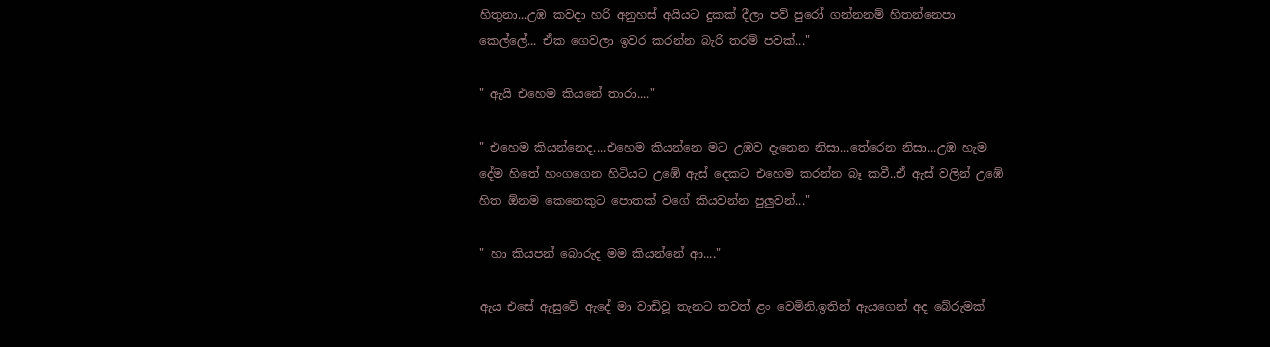හිතුනා...උඹ කවදා හරි අනුහස් අයියට දුකක් දීලා පව් පුරෝ ගන්නනම් හිතන්නෙපා කෙල්ලේ... ඒක ගෙවලා ඉවර කරන්න බැරි තරම් පවක්..."

" ඇයි එහෙම කියනේ තාරා...."

" එහෙම කියන්නෙද....එහෙම කියන්නෙ මට උඹව දැනෙන නිසා...තේරෙන නිසා...උඹ හැම දේම හිතේ හංගගෙන හිටියට උඹේ ඇස් දෙකට එහෙම කරන්න බෑ කවී..ඒ ඇස් වලින් උඹේ හිත ඕනම කෙනෙකුට පොතක් වගේ කියවන්න පුලුවන්..."

" හා කියපන් බොරුද මම කියන්නේ ආ...."

ඇය එසේ ඇසුවේ ඇදේ මා වාඩිවූ තැනට තවත් ළං වෙමිනි.ඉතින් ඇයගෙන් අද බේරුමක්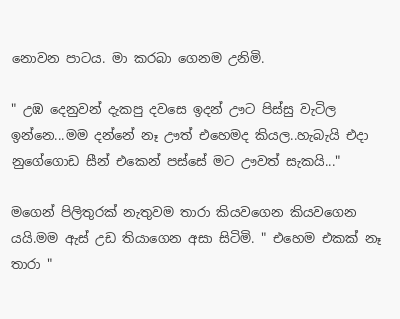නොවන පාටය. මා කරබා ගෙනම උනිමි.

" උඹ දෙනුවන් දැකපු දවසෙ ඉදන් ඌට පිස්සු වැටිල ඉන්නෙ...මම දන්නේ නෑ ඌත් එහෙමද කියල..හැබැයි එදා නුගේගොඩ සීන් එකෙන් පස්සේ මට ඌවත් සැකයි..."

මගෙන් පිලිතුරක් නැතුවම තාරා කියවගෙන කියවගෙන යයි.මම ඇස් උඩ තියාගෙන අසා සිටිමි. " එහෙම එකක් නෑ තාරා "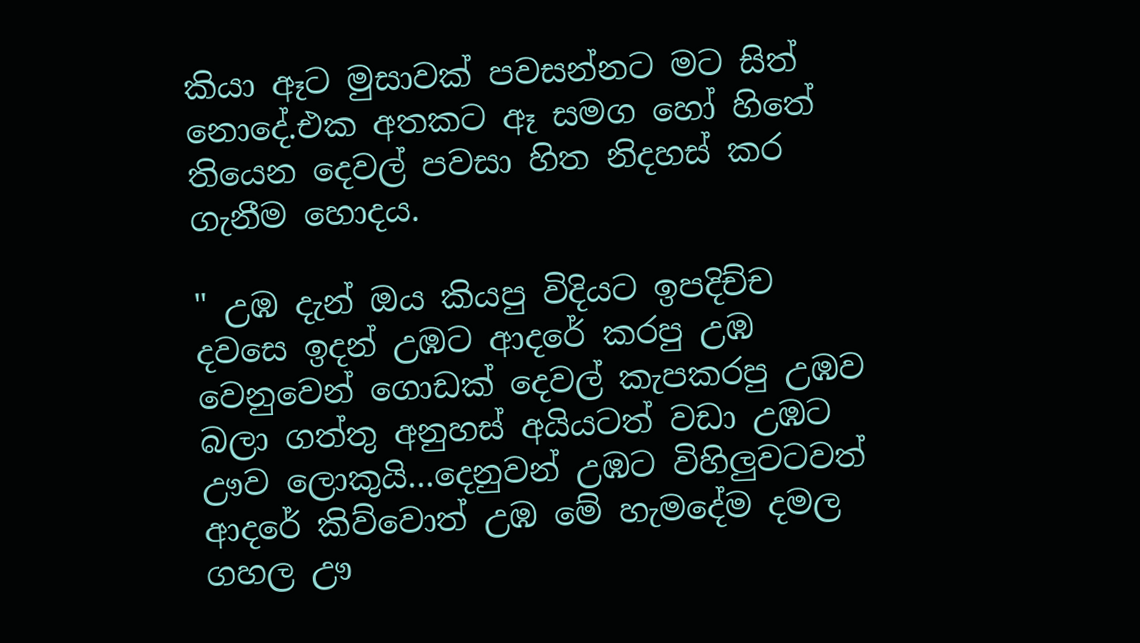කියා ඈට මුසාවක් පවසන්නට මට සිත් නොදේ.එක අතකට ඈ සමග හෝ හිතේ තියෙන දෙවල් පවසා හිත නිදහස් කර ගැනීම හොදය.

" උඹ දැන් ඔය කියපු විදියට ඉපදිච්ච දවසෙ ඉදන් උඹට ආදරේ කරපු උඹ වෙනුවෙන් ගොඩක් දෙවල් කැපකරපු උඹව බලා ගත්තු අනුහස් අයියටත් වඩා උඹට ඌව ලොකුයි...දෙනුවන් උඹට විහිලුවටවත් ආදරේ කිව්වොත් උඹ මේ හැමදේම දමල ගහල ඌ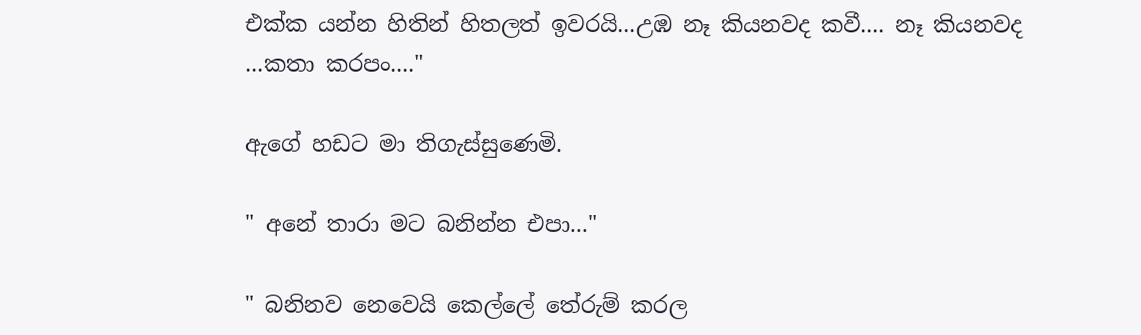එක්ක යන්න හිතින් හිතලත් ඉවරයි...උඹ නෑ කියනවද කවී.... නෑ කියනවද ...කතා කරපං...."

ඇගේ හඩට මා තිගැස්සුණෙමි.

" අනේ තාරා මට බනින්න එපා..."

" බනිනව නෙවෙයි කෙල්ලේ තේරුම් කරල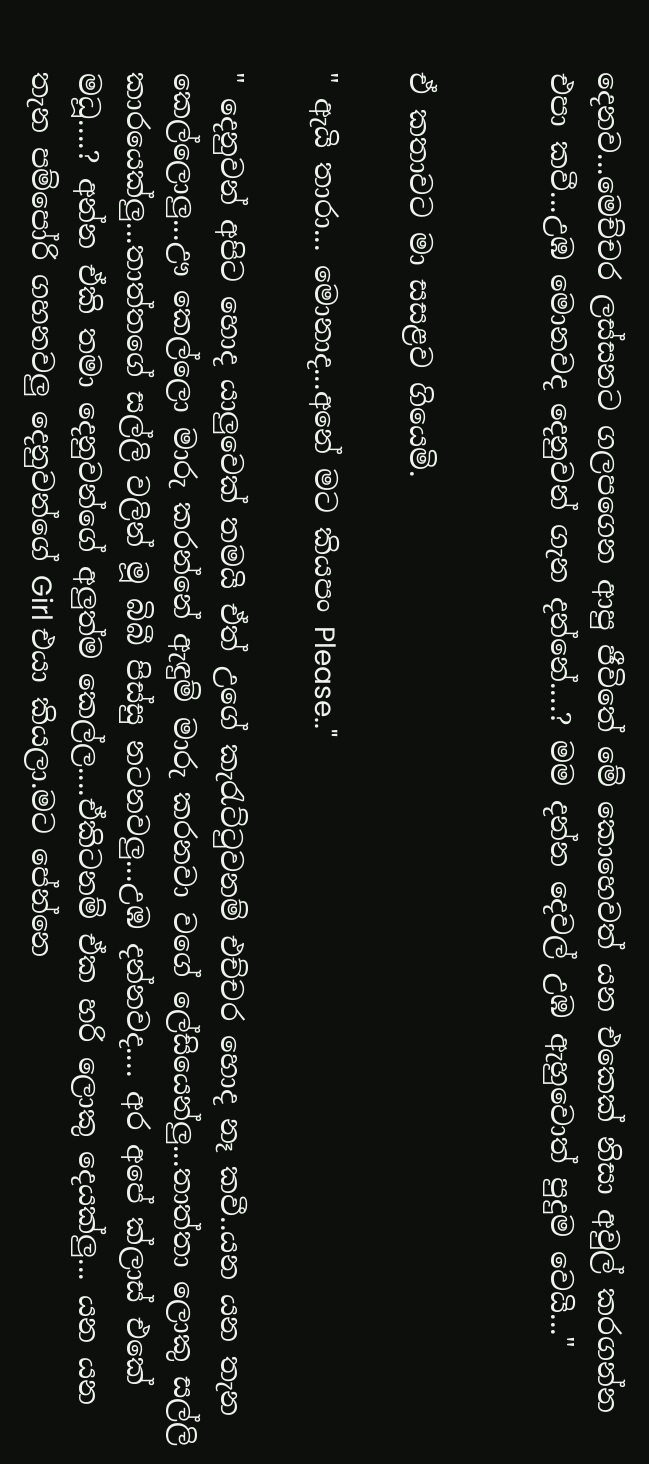දෙනව...මෙච්චර ලස්සනට ගලපගෙන ආපු ජීවිතේ මේ කොහෙවත් යන එකෙක් නිසා අවුල් කරගන්න එපා කවී...උඹ මොනවද දෙනුවන් ගැන දන්නේ....? මම දන්න දෙවල් උඹ ඇහුවොත් පුදුම වෙයි..."


ඒ කතාවට මා සසළව ගියෙමි.

" ඇයි තාරා... මොනාද...අනේ මට කියපං Please.."

" දෙනුවන් අපිට හොද යාලුවෙක් තමයි ඒත් උගේ කැරැට්ටුවනම් එච්චර හොද නෑ කවී..යන යන තැන කෙල්ලොලු...ඌ කෙල්ලො මාරු කරන්නේ ඇඳුම් මාරු කරනවා වගේ ලේසියෙන්ලු...තාත්තා ලොකු සල්ලි කාරයෙක්ලු...තාත්තගේ සල්ලි වලින් මූ බිබී පිස්සු නටනවලු...උඹ දන්නවද.... අර අපේ ක්ලාස් එකේ මධූ....? අන්න ඒකි තමා දෙනුවන්ගේ අලුත්ම කෙල්ල....ඒකිටනම් ඒක හරි ලොකු දෙයක්ලු... යන යන තැන පම්පෝරි ගහනවලු දෙනුවන්ගේ Girl එයා කියලා.මට පේන්නෙ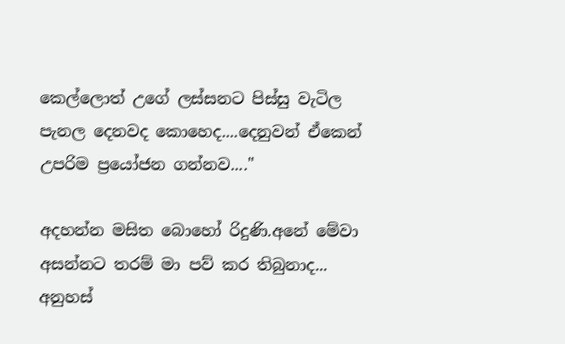කෙල්ලොත් උගේ ලස්සනට පිස්සු වැටිල පැනල දෙනවද කොහෙද....දෙනුවන් ඒකෙන් උපරිම ප්‍රයෝජන ගන්නව...."

අදහන්න මසිත බොහෝ රිදුණි.අනේ මේවා අසන්නට තරම් මා පව් කර තිබුනාද... අනුහස්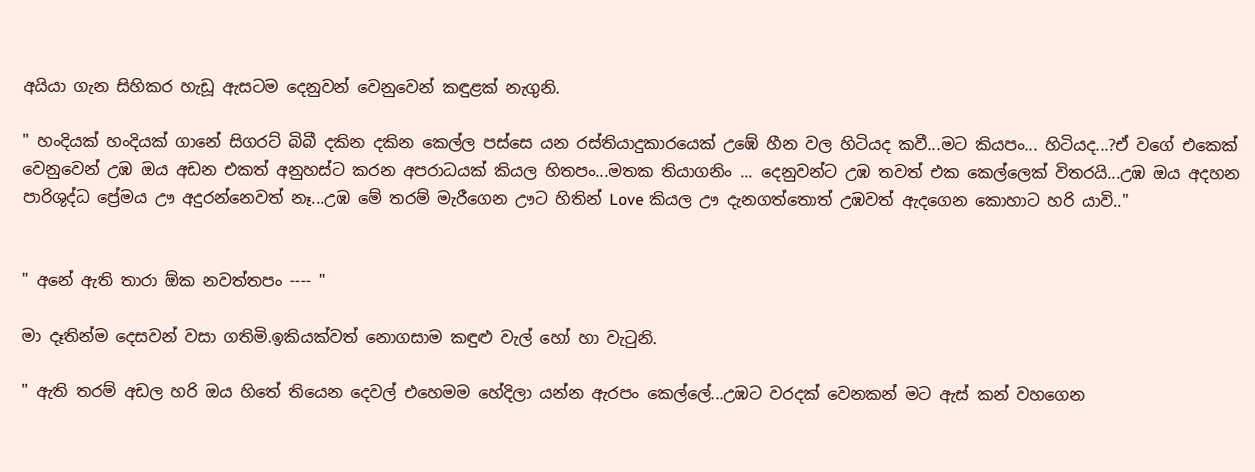අයියා ගැන සිහිකර හැඩූ ඇසටම දෙනුවන් වෙනුවෙන් කඳුළක් නැගුනි.

" හංදියක් හංදියක් ගානේ සිගරට් බිබී දකින දකින කෙල්ල පස්සෙ යන රස්තියාදුකාරයෙක් උඹේ හීන වල හිටියද කවී...මට කියපං... හිටියද...?ඒ වගේ එකෙක් වෙනුවෙන් උඹ ඔය අඩන එකත් අනුහස්ට කරන අපරාධයක් කියල හිතපං...මතක තියාගනිං ... දෙනුවන්ට උඹ තවත් එක කෙල්ලෙක් විතරයි...උඹ ඔය අදහන පාරිශුද්ධ ප්‍රේමය ඌ අදුරන්නෙවත් නෑ...උඹ මේ තරම් මැරීගෙන ඌට හිතින් Love කියල ඌ දැනගත්තොත් උඹවත් ඇදගෙන කොහාට හරි යාවි.."


" අනේ ඇති තාරා ඕක නවත්තපං ---- "

මා දෑතින්ම දෙසවන් වසා ගතිමි.ඉකියක්වත් නොගසාම කඳුළු වැල් හෝ හා වැටුනි.

" ඇති තරම් අඩල හරි ඔය හිතේ තියෙන දෙවල් එහෙමම හේදිලා යන්න ඇරපං කෙල්ලේ...උඹට වරදක් වෙනකන් මට ඇස් කන් වහගෙන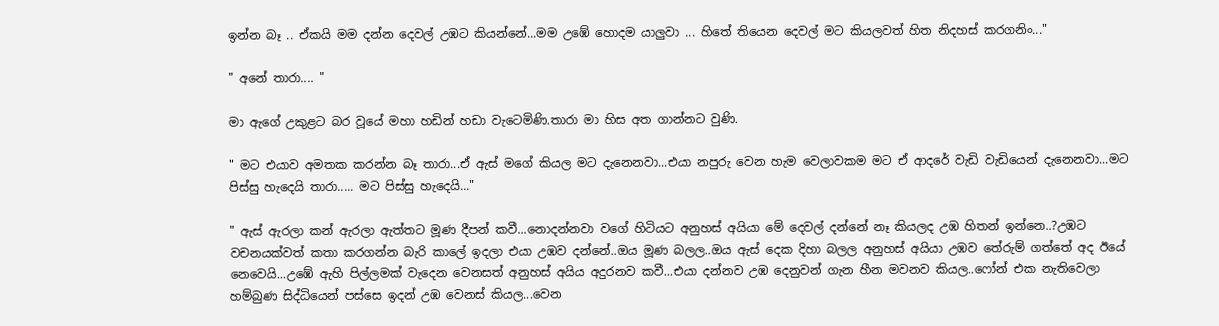ඉන්න බෑ .. ඒකයි මම දන්න දෙවල් උඹට කියන්නේ...මම උඹේ හොදම යාලුවා ... හිතේ තියෙන දෙවල් මට කියලවත් හිත නිදහස් කරගනිං..."

" අනේ තාරා.... "

මා ඇගේ උකුළට බර වූයේ මහා හඩින් හඩා වැටෙමිණි.තාරා මා හිස අත ගාන්නට වුණි.

" මට එයාව අමතක කරන්න බෑ තාරා...ඒ ඇස් මගේ කියල මට දැනෙනවා...එයා නපුරු වෙන හැම වෙලාවකම මට ඒ ආදරේ වැඩි වැඩියෙන් දැනෙනවා...මට පිස්සු හැදෙයි තාරා..... මට පිස්සු හැදෙයි..."

" ඇස් ඇරලා කන් ඇරලා ඇත්තට මූණ දීපන් කවී...නොදන්නවා වගේ හිටියට අනුහස් අයියා මේ දෙවල් දන්නේ නෑ කියලද උඹ හිතන් ඉන්නෙ..?උඹට වචනයක්වත් කතා කරගන්න බැරි කාලේ ඉදලා එයා උඹව දන්නේ..ඔය මූණ බලල..ඔය ඇස් දෙක දිහා බලල අනුහස් අයියා උඹව තේරුම් ගත්තේ අද ඊයේ නෙවෙයි...උඹේ ඇහි පිල්ලමක් වැදෙන වෙනසත් අනුහස් අයිය අදුරනව කවී...එයා දන්නව උඹ දෙනුවන් ගැන හීන මවනව කියල..ෆෝන් එක නැතිවෙලා හම්බුණ සිද්ධියෙන් පස්සෙ ඉදන් උඹ වෙනස් කියල...වෙන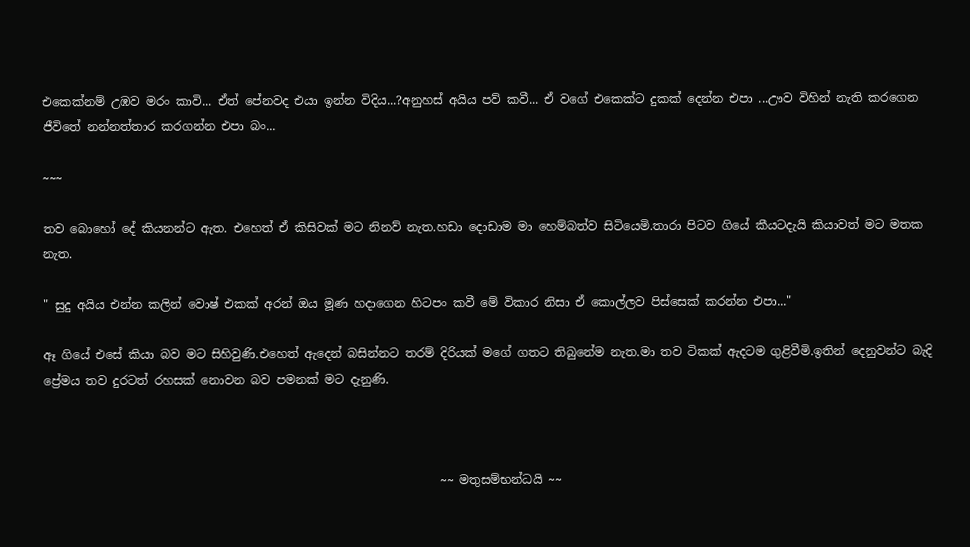එකෙක්නම් උඹව මරං කාවි... ඒත් පේනවද එයා ඉන්න විදිය...?අනුහස් අයිය පව් කවී... ඒ වගේ එකෙක්ට දුකක් දෙන්න එපා ...ඌව විහින් නැති කරගෙන ජීවිතේ නන්නත්තාර කරගන්න එපා බං...

~~~

තව බොහෝ දේ කියනන්ට ඇත. එහෙත් ඒ කිසිවක් මට නිනව් නැත.හඩා දොඩාම මා හෙම්බත්ව සිටියෙමි.තාරා පිටව ගියේ කීයටදැයි කියාවත් මට මතක නැත.

" සුදු අයිය එන්න කලින් වොෂ් එකක් අරන් ඔය මූණ හදාගෙන හිටපං කවී මේ විකාර නිසා ඒ කොල්ලව පිස්සෙක් කරන්න එපා..."

ඈ ගියේ එසේ කියා බව මට සිහිවුණි.එහෙත් ඇදෙන් බසින්නට තරම් දිරියක් මගේ ගතට තිබුනේම නැත.මා තව ටිකක් ඇදටම ගුළිවීමි.ඉතින් දෙනුවන්ට බැදි ප්‍රේමය තව දුරටත් රහසක් නොවන බව පමනක් මට දැනුණි.



                                                                  ~~ මතුසම්භන්ධයි ~~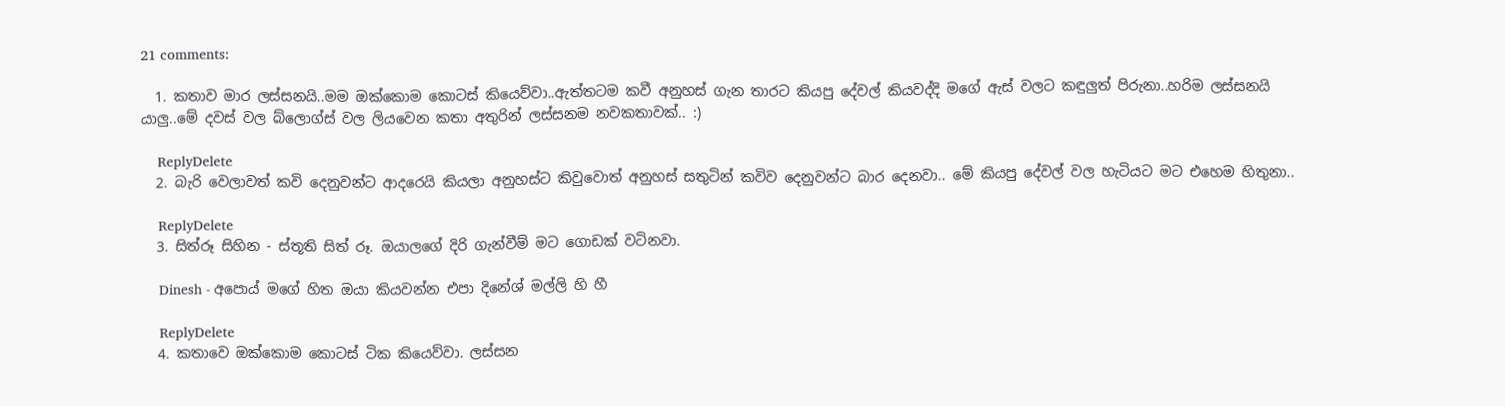21 comments:

  1. කතාව මාර ලස්සනයි..මම ඔක්කොම කොටස් කියෙව්වා..ඇත්තටම කවී අනුහස් ගැන තාරට කියපු දේවල් කියවද්දි මගේ ඇස් වලට කඳුලුත් පිරුනා..හරිම ලස්සනයි යාලු..මේ දවස් වල බ්ලොග්ස් වල ලියවෙන කතා අතුරින් ලස්සනම නවකතාවක්.. :)

    ReplyDelete
  2. බැරි වෙලාවත් කවි දෙනුවන්ට ආදරෙයි කියලා අනුහස්ට කිවුවොත් අනුහස් සතුටින් කවිව දෙනුවන්ට බාර දෙනවා.. මේ කියපු දේවල් වල හැටියට මට එහෙම හිතුනා..

    ReplyDelete
  3. සිත්රූ සිහින - ස්තූති සිත් රූ. ඔයාලගේ දිරි ගැන්වීම් මට ගොඩක් වටිනවා.

    Dinesh - අපොය් මගේ හිත ඔයා කියවන්න එපා දිනේශ් මල්ලි හි හී

    ReplyDelete
  4. කතාවෙ ඔක්කොම කොටස් ටික කියෙව්වා. ලස්සන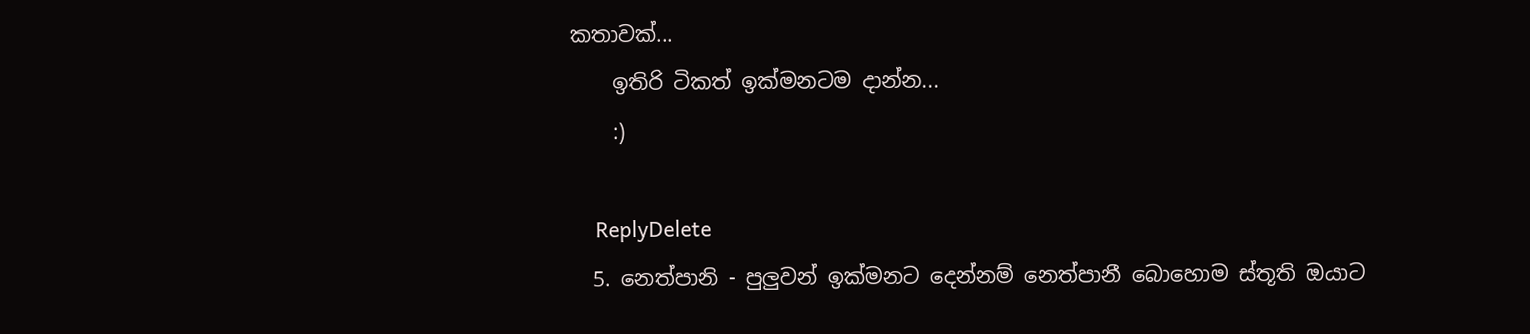කතාවක්...
    ඉතිරි ටිකත් ඉක්මනටම දාන්න...
    :)

    ReplyDelete
  5. නෙත්පානි - පුලුවන් ඉක්මනට දෙන්නම් නෙත්පානී බොහොම ස්තූති ඔයාට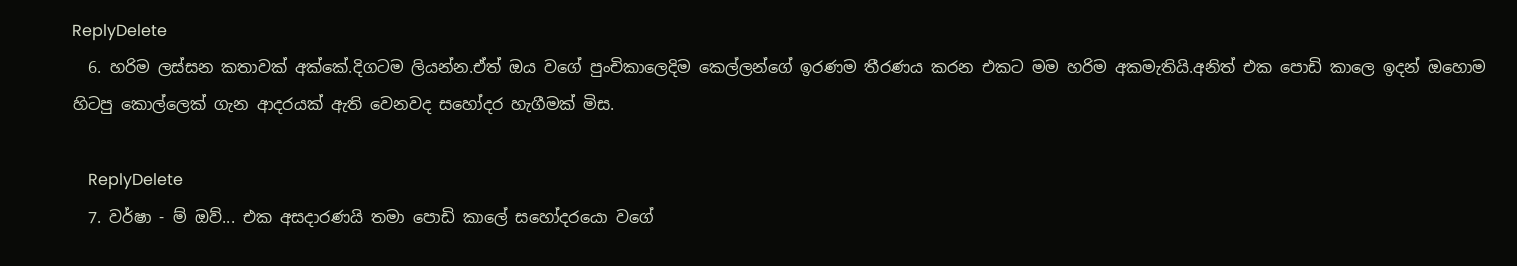ReplyDelete
  6. හරිම ලස්සන කතාවක් අක්කේ.දිගටම ලියන්න.ඒත් ඔය වගේ පුංචිකාලෙදිම කෙල්ලන්ගේ ඉරණම තීරණය කරන එකට මම හරිම අකමැතියි.අනිත් එක පොඩි කාලෙ ඉදන් ඔහොම හිටපු කොල්ලෙක් ගැන ආදරයක් ඇති වෙනවද සහෝදර හැගීමක් මිස.

    ReplyDelete
  7. වර්ෂා - ම් ඔව්... එක අසදාරණයි තමා පොඩි කාලේ සහෝදරයො වගේ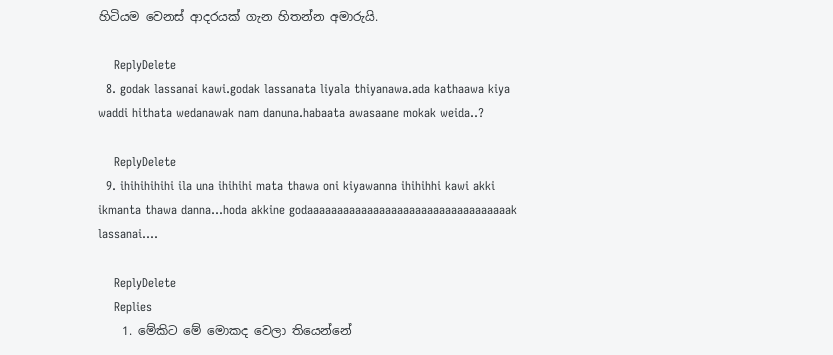හිටියම වෙනස් ආදරයක් ගැන හිතන්න අමාරුයි.

    ReplyDelete
  8. godak lassanai kawi.godak lassanata liyala thiyanawa.ada kathaawa kiya waddi hithata wedanawak nam danuna.habaata awasaane mokak weida..?

    ReplyDelete
  9. ihihihihihi ila una ihihihi mata thawa oni kiyawanna ihihihhi kawi akki ikmanta thawa danna...hoda akkine godaaaaaaaaaaaaaaaaaaaaaaaaaaaaaaaaaak lassanai....

    ReplyDelete
    Replies
    1. මේකිට මේ මොකද වෙලා තියෙන්නේ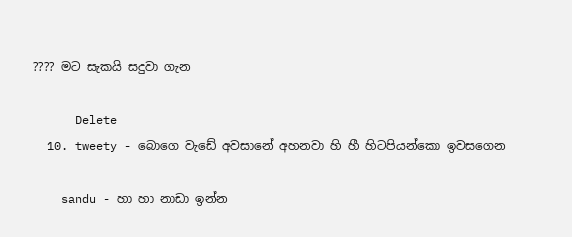???? මට සැකයි සදුවා ගැන

      Delete
  10. tweety - බොගෙ වැඩේ අවසානේ අහනවා හි හී හිටපියන්කො ඉවසගෙන

    sandu - හා හා නාඩා ඉන්න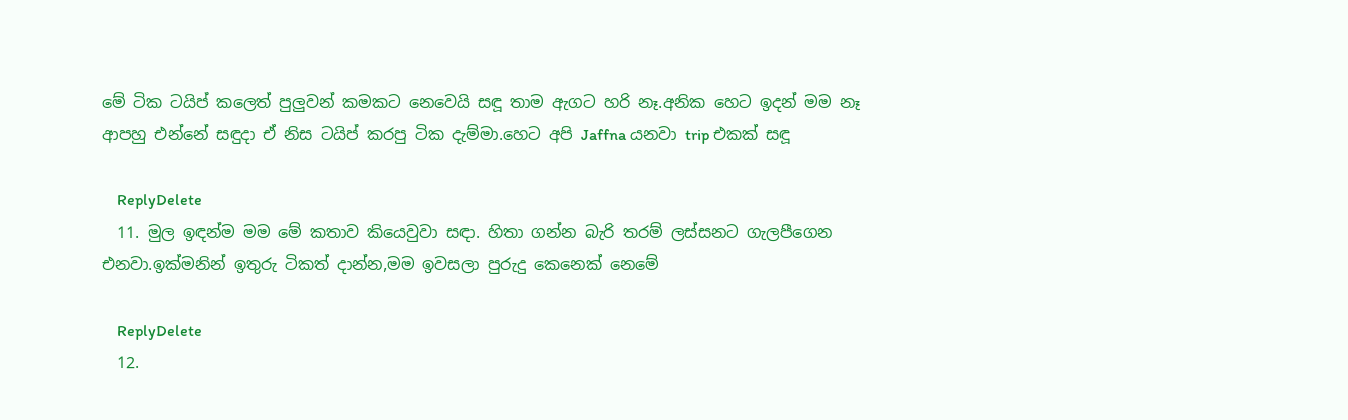මේ ටික ටයිප් කලෙත් පුලුවන් කමකට නෙවෙයි සඳූ තාම ඇගට හරි නෑ.අනික හෙට ඉදන් මම නෑ ආපහු එන්නේ සඳුදා ඒ නිස ටයිප් කරපු ටික දැම්මා.හෙට අපි Jaffna යනවා trip එකක් සඳූ

    ReplyDelete
  11. මුල ඉඳන්ම මම මේ කතාව කියෙවුවා සඳා. හිතා ගන්න බැරි තරම් ලස්සනට ගැලපීගෙන එනවා.ඉක්මනින් ඉතුරු ටිකත් දාන්න,මම ඉවසලා පුරුදු කෙනෙක් නෙමේ

    ReplyDelete
  12.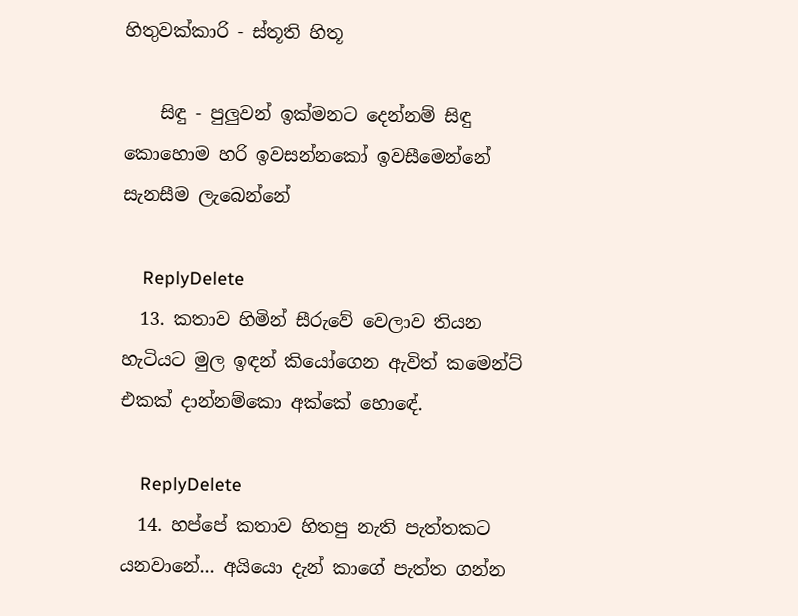හිතුවක්කාරි - ස්තූති හිතූ

    සිඳු - පුලුවන් ඉක්මනට දෙන්නම් සිඳු කොහොම හරි ඉවසන්නකෝ ඉවසීමෙන්නේ සැනසීම ලැබෙන්නේ

    ReplyDelete
  13. කතාව හිමින් සීරුවේ වෙලාව තියන හැටියට මුල ඉඳන් කියෝගෙන ඇවිත් කමෙන්ට් එකක් දාන්නම්කො අක්කේ හොඳේ.

    ReplyDelete
  14. හප්පේ කතාව හිතපු නැති පැත්තකට යනවානේ... අයියො දැන් කාගේ පැත්ත ගන්න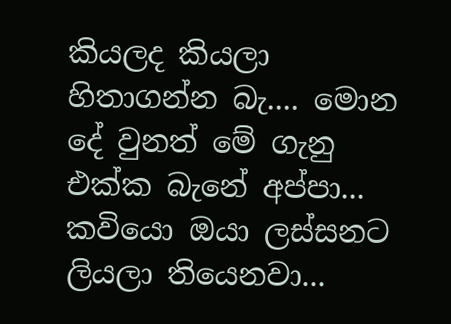කියලද කියලා හිතාගන්න බැ.... මොන දේ වුනත් මේ ගැනු එක්ක බැනේ අප්පා... කවියො ඔයා ලස්සනට ලියලා තියෙනවා...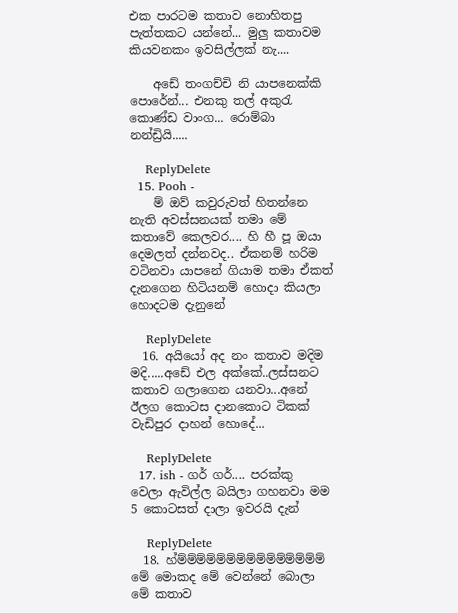එක පාරටම කතාව නොහිතපු පැත්තකට යන්නේ... මුලු කතාවම කියවනකං ඉවසිල්ලක් නැ....

    අඩේ තංගච්චි නි යාපනෙක්කි පොරේන්... එනකු තල් අකුරැ කොණ්ඩ වාංග... රොම්බා නන්ඩ්‍රියි.....

    ReplyDelete
  15. Pooh -
    ම් ඔව් කවුරුවත් හිතන්නෙ නැති අවස්සනයක් තමා මේ කතාවේ කෙලවර.... හි හී පූ ඔයා දෙමලත් දන්නවද.. ඒකනම් හරිම වටිනවා යාපනේ ගියාම තමා ඒකත් දැනගෙන හිටියනම් හොදා කියලා හොදටම දැනුනේ

    ReplyDelete
  16. අයියෝ අද නං කතාව මදිම මදි.....අඩේ එල අක්කේ..ලස්සනට කතාව ගලාගෙන යනවා...අනේ ඊලග කොටස දානකොට ටිකක් වැඩිපුර දාහන් හොදේ...

    ReplyDelete
  17. ish - ගර් ගර්.... පරක්කු වෙලා ඇවිල්ල බයිලා ගහනවා මම 5 කොටසත් දාලා ඉවරයි දැන්

    ReplyDelete
  18. හ්ම්ම්ම්ම්ම්ම්ම්ම්ම්ම්ම්ම්ම්ම්ම් මේ මොකද මේ වෙන්නේ බොලා මේ කතාව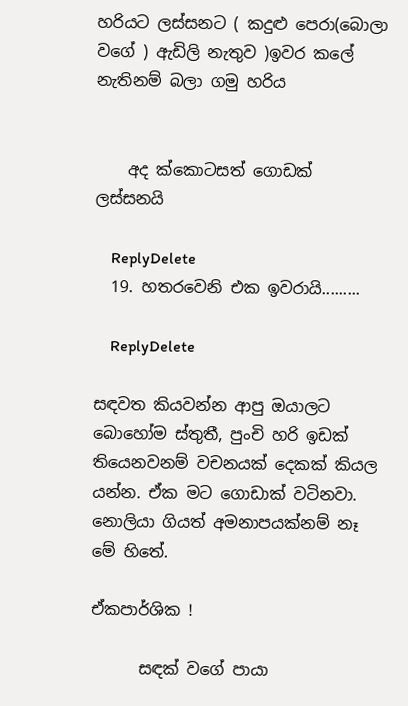හරියට ලස්සනට ( කදුළු පෙරා(බොලා වගේ ) ඇඩිලි නැතුව )ඉවර කලේ නැතිනම් බලා ගමු හරිය


    අද ක්කොටසත් ගොඩක් ලස්සනයි

    ReplyDelete
  19. හතරවෙනි එක ඉවරායි.........

    ReplyDelete

සඳවත කියවන්න ආපු ඔයාලට බොහෝම ස්තුතී, පුංචි හරි ඉඩක් තියෙනවනම් වචනයක් දෙකක් කියල යන්න. ඒක මට ගොඩාක් වටිනවා. නොලියා ගියත් අමනාපයක්නම් නෑ මේ හිතේ.

ඒකපාර්ශික !

      සඳක් වගේ පායා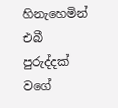හිනැහෙමින් එබී පුරුද්දක් වගේ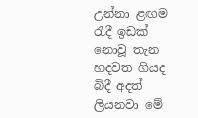උන්නා ළඟම රැදී ඉඩක් නොවූ තැන හදවත ගියද බිදී අදත් ලියනවා මේ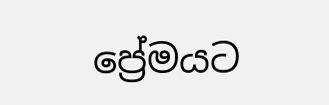ප්‍රේමයට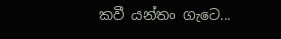කවී යන්තං ගැටෙ...